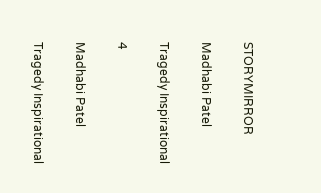STORYMIRROR

Madhabi Patel

Tragedy Inspirational

4

Madhabi Patel

Tragedy Inspirational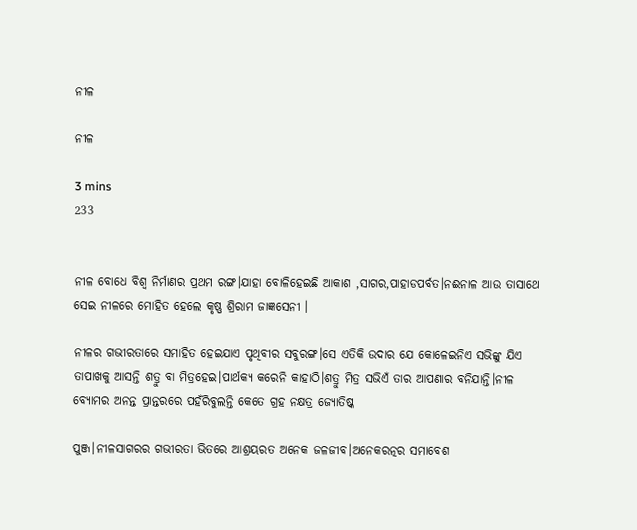ନୀଳ

ନୀଳ

3 mins
233


ନୀଳ ବୋଧେ ବିଶ୍ବ ନିର୍ମାଣର ପ୍ରଥମ ରଙ୍ଗ।ଯାହା ବୋଳିହେଇଛି ଆକାଶ ,ସାଗର,ପାହାଡପର୍ବତ।ନଈନାଳ ଆଉ ତାସାଥେ ସେଇ ନୀଳରେ ମୋହିତ ହେଲେ କୃଷ୍ଣ ଶ୍ରିରାମ ଜାଜ୍ଞସେନୀ ।

ନୀଳର ଗଭୀରତାରେ ସମାହିତ ହେଇଯାଏ ପୃଥିବୀର ସବୁରଙ୍ଗ।ସେ ଏତିକି ଉଦାର ଯେ କୋଳେଇନିଏ ସଭିଙ୍କୁ ଯିଏ ତାପାଖକୁ ଆସନ୍ତି ଶତ୍ରୁ ବା ମିତ୍ରହେଇ।ପାର୍ଥକ୍ୟ କରେନି କାହାଠି।ଶତ୍ରୁ ମିତ୍ର ସଭିଏଁ ତାର ଆପଣାର ବନିଯାନ୍ତି।ନୀଳ ବ୍ୟୋମର ଅନନ୍ତ ପ୍ରାନ୍ତରରେ ପହଁରିବୁଲନ୍ତି କେତେ ଗ୍ରହ ନକ୍ଷତ୍ର ଜ୍ୟୋତିଷ୍କ

ପୁଞ୍ଜ।ନୀଳସାଗରର ଗଭୀରତା ଭିତରେ ଆଶ୍ରୟରତ ଅନେକ ଜଳଜୀବ।ଅନେକରତ୍ନର ସମାବେଶ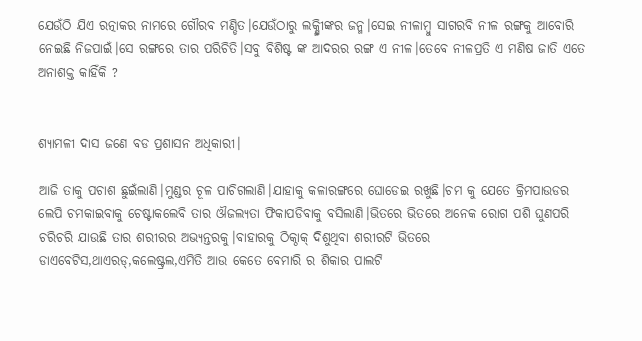ଯେଉଁଠି ଯିଏ ରତ୍ନାକର ନାମରେ ଗୌରବ ମଣ୍ଡିତ।ଯେଉଁଠାରୁ ଲକ୍ଷ୍ମୀିଙ୍କର ଜନ୍ମ।ସେଇ ନୀଳାମ୍ବୁ ସାଗରବି ନୀଳ ରଙ୍ଗକୁ ଆବୋରି ନେଇଛି ନିଜପାଇଁ।ସେ ରଙ୍ଗରେ ତାର ପରିଚିତି।ସବୁ ବିଶିଷ୍ଟ ଙ୍କ ଆଦରର ରଙ୍ଗ ଏ ନୀଳ।ତେବେ ନୀଳପ୍ରତି ଏ ମଣିଷ ଜାତି ଏତେ ଅନାଶକ୍ତ କାହିଁକି ?


ଶ୍ୟାମଳୀ ଦାସ ଜଣେ ବଡ ପ୍ରଶାସନ ଅଧିକାରୀ।

ଆଜି ତାକୁ ପଚାଶ ଛୁଇଁଲାଣି।ମୁଣ୍ଡର ଚୂଳ ପାଚିଗଲାଣି।ଯାହାକୁ କଳାରଙ୍ଗରେ ଘୋଡେଇ ରଖୁଛି।ଚମ କୁ ଯେତେ କ୍ରିମପାଉଡର ଲେପି ଚମକାଇବାକୁ ଚେଷ୍ଟାକଲେବି ତାର ଔଜଲ୍ୟତା ଫିକାପଡିବାକୁ ବସିଲାଣି।ଭିତରେ ଭିତରେ ଅନେକ ରୋଗ ପଶି ଘୁଣପରି ଚରିଚରି ଯାଉଛି ତାର ଶରୀରର ଅଭ୍ୟନ୍ତରକୁ।ବାହାରକୁ ଠିକ୍ଠାକ୍ ଦିଶୁଥିବା ଶରୀରଟି ଭିତରେ ଡାଏବେଟିସ,ଥାଏରଡ୍,କଲେଷ୍ଟ୍ରଲ,ଏମିତି ଆଉ କେତେ ବେମାରି ର ଶିକାର ପାଲଟି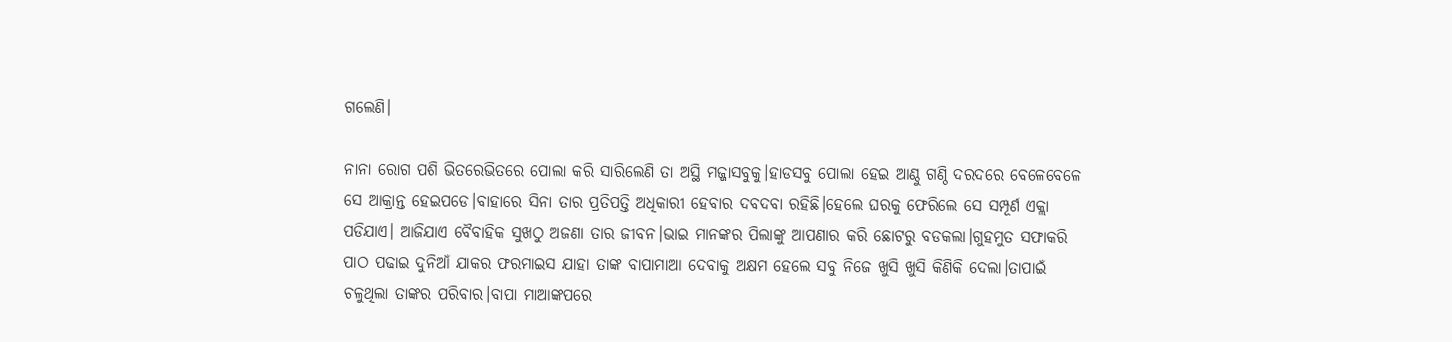ଗଲେଣି।

ନାନା ରୋଗ ପଶି ଭିତରେଭିତରେ ପୋଲା କରି ସାରିଲେଣି ତା ଅସ୍ଥି ମଜ୍ଜାସବୁକୁ।ହାଡସବୁ ପୋଲା ହେଇ ଆଣ୍ଠୁ ଗଣ୍ଠି ଦରଦରେ ବେଳେବେଳେ ସେ ଆକ୍ରାନ୍ତ ହେଇପଡେ।ବାହାରେ ସିନା ତାର ପ୍ରତିପତ୍ତି ଅଧିକାରୀ ହେବାର ଦବଦବା ରହିଛି।ହେଲେ ଘରକୁ ଫେରିଲେ ସେ ସମ୍ପୂର୍ଣ ଏକ୍ଲା ପଡିଯାଏ। ଆଜିଯାଏ ବୈବାହିକ ସୁଖଠୁ ଅଜଣା ତାର ଜୀବନ।ଭାଇ ମାନଙ୍କର ପିଲାଙ୍କୁ ଆପଣାର କରି ଛୋଟରୁ ବଡକଲା।ଗୁହମୁତ ସଫାକରି ପାଠ ପଢାଇ ଦୁନିଆଁ ଯାକର ଫରମାଇସ ଯାହା ତାଙ୍କ ବାପାମାଆ ଦେବାକୁ ଅକ୍ଷମ ହେଲେ ସବୁ ନିଜେ ଖୁସି ଖୁସି କିଣିକି ଦେଲା।ତାପାଇଁ ଚଳୁଥିଲା ତାଙ୍କର ପରିବାର।ବାପା ମାଆଙ୍କପରେ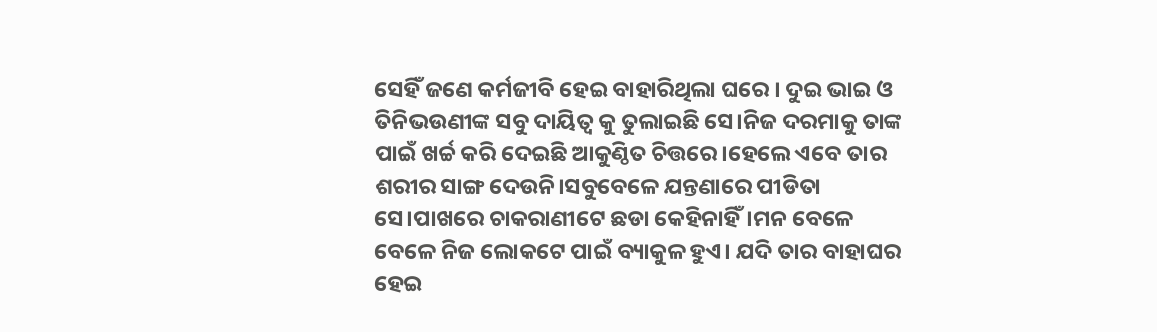ସେହିଁ ଜଣେ କର୍ମଜୀବି ହେଇ ବାହାରିଥିଲା ଘରେ । ଦୁଇ ଭାଇ ଓ ତିନିଭଉଣୀଙ୍କ ସବୁ ଦାୟିତ୍ବ କୁ ତୁଲାଇଛି ସେ।ନିଜ ଦରମାକୁ ତାଙ୍କ ପାଇଁ ଖର୍ଚ୍ଚ କରି ଦେଇଛି ଆକୁଣ୍ଠିତ ଚିତ୍ତରେ।ହେଲେ ଏବେ ତାର ଶରୀର ସାଙ୍ଗ ଦେଉନି।ସବୁବେଳେ ଯନ୍ତଣାରେ ପୀଡିତା ସେ।ପାଖରେ ଚାକରାଣୀଟେ ଛଡା କେହିନାହିଁ।ମନ ବେଳେ ବେଳେ ନିଜ ଲୋକଟେ ପାଇଁ ବ୍ୟାକୁଳ ହୁଏ। ଯଦି ତାର ବାହାଘର ହେଇ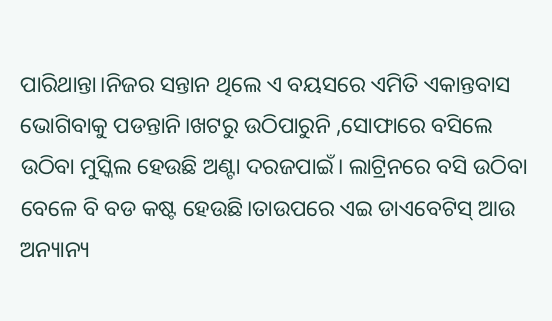ପାରିଥାନ୍ତା।ନିଜର ସନ୍ତାନ ଥିଲେ ଏ ବୟସରେ ଏମିତି ଏକାନ୍ତବାସ ଭୋଗିବାକୁ ପଡନ୍ତାନି।ଖଟରୁ ଉଠିପାରୁନି ,ସୋଫାରେ ବସିଲେ ଉଠିବା ମୁସ୍କିଲ ହେଉଛି ଅଣ୍ଟା ଦରଜପାଇଁ। ଲାଟ୍ରିନରେ ବସି ଉଠିବା ବେଳେ ବି ବଡ କଷ୍ଟ ହେଉଛି।ତାଉପରେ ଏଇ ଡାଏବେଟିସ୍ ଆଉ ଅନ୍ୟାନ୍ୟ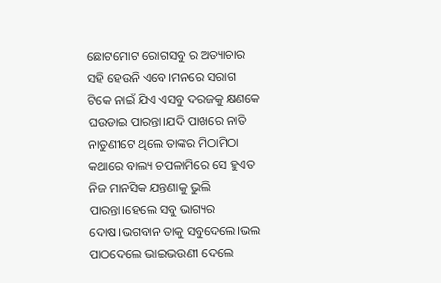ଛୋଟମୋଟ ରୋଗସବୁ ର ଅତ୍ୟାଚାର ସହି ହେଉନି ଏବେ।ମନରେ ସରାଗ ଟିକେ ନାଇଁ ଯିଏ ଏସବୁ ଦରଜକୁ କ୍ଷଣକେ ଘଉଡାଇ ପାରନ୍ତା।ଯଦି ପାଖରେ ନାତି ନାତୁଣୀଟେ ଥିଲେ ତାଙ୍କର ମିଠାମିଠା କଥାରେ ବାଲ୍ୟ ଚପଳାମିରେ ସେ ହୁଏତ ନିଜ ମାନସିକ ଯନ୍ତଣାକୁ ଭୁଲି ପାରନ୍ତା।ହେଲେ ସବୁ ଭାଗ୍ୟର ଦୋଷ।ଭଗବାନ ତାକୁ ସବୁଦେଲେ।ଭଲ ପାଠଦେଲେ ଭାଇଭଉଣୀ ଦେଲେ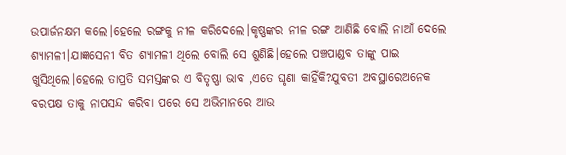ଉପାର୍ଜନକ୍ଷମ କଲେ।ହେଲେ ରଙ୍ଗକୁ ନୀଳ କରିଦେଲେ।କୃଷ୍ଣଙ୍କର ନୀଳ ରଙ୍ଗ ଆଣିଛି ବୋଲି ନାଆଁ ଦେଲେ ଶ୍ୟାମଳୀ।ଯାଜ୍ଞସେନୀ ବିତ ଶ୍ୟାମଳୀ ଥିଲେ ବୋଲି ସେ ଶୁଣିଛି।ହେଲେ ପଞ୍ଚପାଣ୍ଡବ ତାଙ୍କୁ ପାଇ ଖୁସିଥିଲେ।ହେଲେ ତାପ୍ରତି ସମସ୍ତଙ୍କର ଏ ବିତୃଷ୍ଣା ଭାବ ,ଏତେ ଘୃଣା କାହିଁକି?ଯୁବତୀ ଅବସ୍ଥାରେଅନେକ ବରପକ୍ଷ ତାକୁ ନାପସନ୍ଦ କରିବା ପରେ ସେ ଅଭିମାନରେ ଆଉ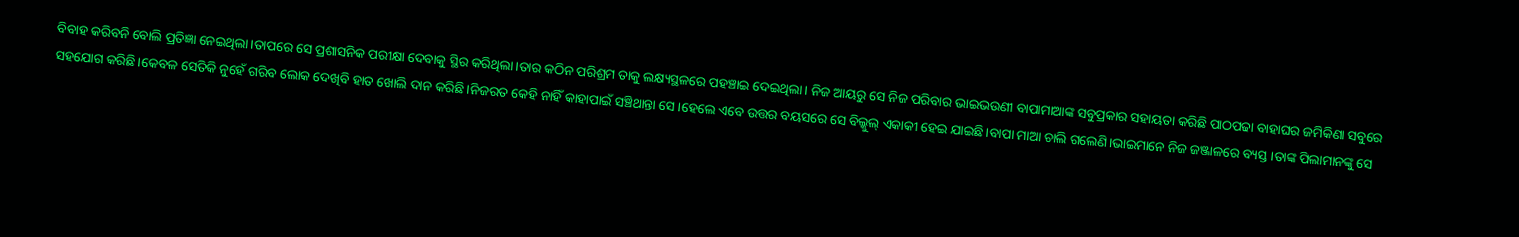ବିବାହ କରିବନି ବୋଲି ପ୍ରତିଜ୍ଞା ନେଇଥିଲା।ତାପରେ ସେ ପ୍ରଶାସନିକ ପରୀକ୍ଷା ଦେବାକୁ ସ୍ଥିର କରିଥିଲା।ତାର କଠିନ ପରିଶ୍ରମ ତାକୁ ଲକ୍ଷ୍ୟସ୍ଥଳରେ ପହଞ୍ଚାଇ ଦେଇଥିଲା। ନିଜ ଆୟରୁ ସେ ନିଜ ପରିବାର ଭାଇଭଉଣୀ ବାପାମାଆଙ୍କ ସବୁପ୍ରକାର ସହାୟତା କରିଛି ପାଠପଢା ବାହାଘର ଜମିକିଣା ସବୁରେ ସହଯୋଗ କରିଛି।କେବଳ ସେତିକି ନୁହେଁ ଗରିବ ଲୋକ ଦେଖିବି ହାତ ଖୋଲି ଦାନ କରିଛି।ନିଜରତ କେହି ନାହିଁ କାହାପାଇଁ ସଞ୍ଚିଥାନ୍ତା ସେ।ହେଲେ ଏବେ ଉତ୍ତର ବୟସରେ ସେ ବିଲ୍କୁଲ୍ ଏକାକୀ ହେଇ ଯାଇଛି।ବାପା ମାଆ ଚାଲି ଗଲେଣି।ଭାଇମାନେ ନିଜ ଜଞ୍ଜାଳରେ ବ୍ୟସ୍ତ।ତାଙ୍କ ପିଲାମାନଙ୍କୁ ସେ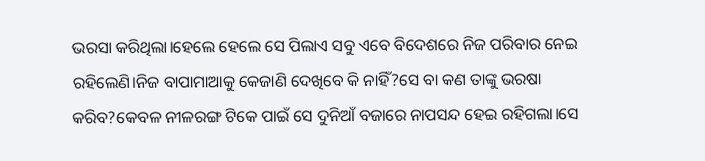ଭରସା କରିଥିଲା।ହେଲେ ହେଲେ ସେ ପିଲାଏ ସବୁ ଏବେ ବିଦେଶରେ ନିଜ ପରିବାର ନେଇ ରହିଲେଣି।ନିଜ ବାପାମାଆକୁ କେଜାଣି ଦେଖିବେ କି ନାହିଁ?ସେ ବା କଣ ତାଙ୍କୁ ଭରଷା କରିବ?କେବଳ ନୀଳରଙ୍ଗ ଟିକେ ପାଇଁ ସେ ଦୁନିଆଁ ବଜାରେ ନାପସନ୍ଦ ହେଇ ରହିଗଲା।ସେ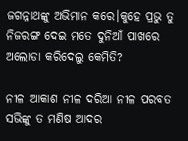ଜଗନ୍ନାଥଙ୍କୁ ଅଭିମାନ କରେ।କୁହେ ପ୍ରଭୁ ତୁ ନିଜରଙ୍ଗ ଦେଇ ମତେ ଦୁନିଆଁ ପାଖରେ ଅଲୋଡା କରିଦେଲୁ କେମିତି?

ନୀଳ ଆକାଶ ନୀଳ ଦରିଆ ନୀଳ ପରବତ ସଭିଙ୍କୁ ତ ମଣିଷ ଆଦର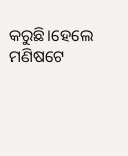କରୁଛି।ହେଲେ ମଣିଷଟେ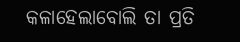କଳାହେଲାବୋଲି ତା ପ୍ରତି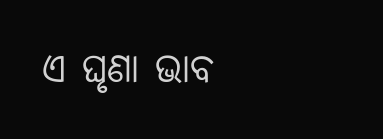ଏ ଘୃଣା ଭାବ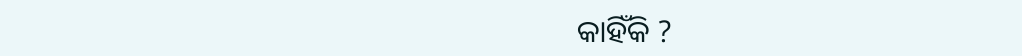କାହିଁକି ?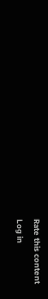Rate this content
Log in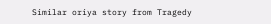Similar oriya story from Tragedy